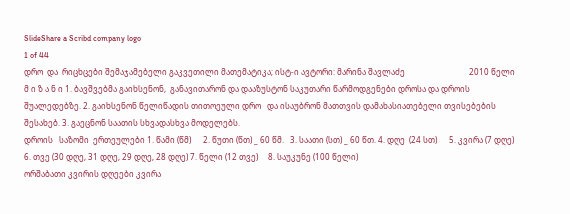SlideShare a Scribd company logo
1 of 44
დრო  და  რიცხცები შემაჯამებელი გაკვეთილი მათემატიკა; ისტ-ი ავტორი: მარინა შავლაძე                                2010 წელი
მ ი ზ ა ნ ი 1. ბავშვებმა გაიხსენონ,  განავითარონ და დააზუსტონ საკუთარი წარმოდგენები დროსა და დროის შუალედებზე. 2. გაიხსენონ წელიწადის თითოეული დრო   და ისაუბრონ მათთვის დამახასიათებელი თვისებების შესახებ. 3. გაეცნონ საათის სხვადასხვა მოდელებს.
დროის   საზომი  ერთეულები 1. წამი (წმ)      2. წუთი (წთ) _ 60 წმ.   3. საათი (სთ) _ 60 წთ. 4. დღე  (24 სთ)      5. კვირა (7 დღე)    6. თვე (30 დღე, 31 დღე, 29 დღე, 28 დღე) 7. წელი (12 თვე)     8. საუკუნე (100 წელი)
ორშაბათი კვირის დღეები კვირა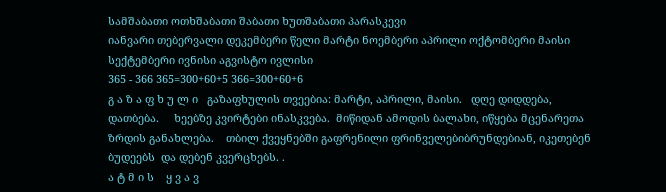სამშაბათი ოთხშაბათი შაბათი ხუთშაბათი პარასკევი
იანვარი თებერვალი დეკემბერი წელი მარტი ნოემბერი აპრილი ოქტომბერი მაისი სექტემბერი ივნისი აგვისტო ივლისი
365 - 366 365=300+60+5 366=300+60+6
გ ა ზ ა ფ ხ უ ლ ი   გაზაფხულის თვეებია: მარტი, აპრილი, მაისი.   დღე დიდდება,   დათბება.     ხეებზე კვირტები ინასკვება.  მიწიდან ამოდის ბალახი, იწყება მცენარეთა ზრდის განახლება.    თბილ ქვეყნებში გაფრენილი ფრინველებიბრუნდებიან, იკეთებენ ბუდეებს  და დებენ კვერცხებს. .
ა ტ მ ი ს    ყ ვ ა ვ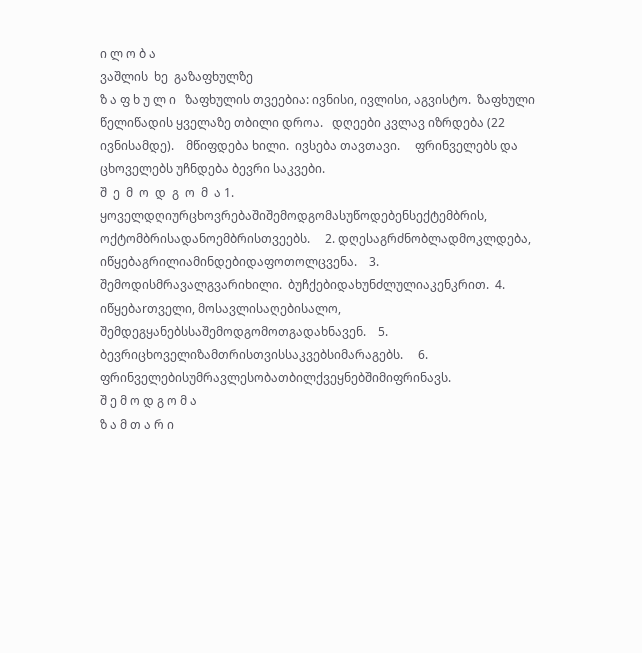ი ლ ო ბ ა
ვაშლის  ხე  გაზაფხულზე
ზ ა ფ ხ უ ლ ი   ზაფხულის თვეებია: ივნისი, ივლისი, აგვისტო.  ზაფხული წელიწადის ყველაზე თბილი დროა.   დღეები კვლავ იზრდება (22 ივნისამდე).    მწიფდება ხილი.  ივსება თავთავი.     ფრინველებს და ცხოველებს უჩნდება ბევრი საკვები.
შ  ე  მ  ო  დ  გ  ო  მ  ა 1. ყოველდღიურცხოვრებაშიშემოდგომასუწოდებენსექტემბრის,  ოქტომბრისადანოემბრისთვეებს.     2. დღესაგრძნობლადმოკლდება,  იწყებაგრილიამინდებიდაფოთოლცვენა.    3. შემოდისმრავალგვარიხილი.  ბუჩქებიდახუნძლულიაკენკრით.  4. იწყებაrთველი, მოსავლისაღებისალო,  შემდეგყანებსსაშემოდგომოთგადახნავენ.    5. ბევრიცხოველიზამთრისთვისსაკვებსიმარაგებს.     6. ფრინველებისუმრავლესობათბილქვეყნებშიმიფრინავს.
შ ე მ ო დ გ ო მ ა
ზ ა მ თ ა რ ი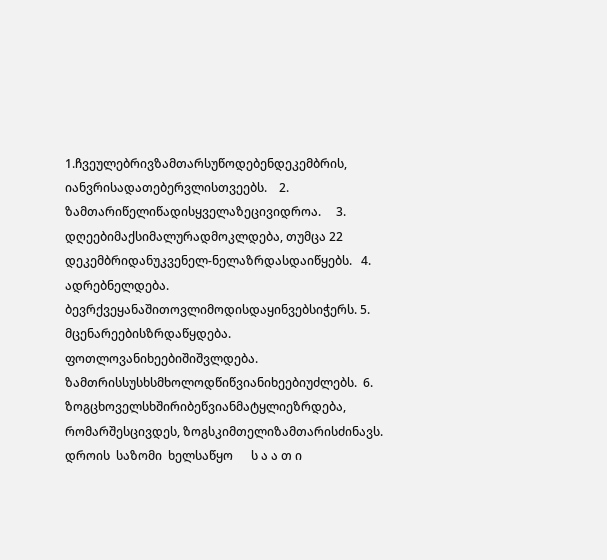1.ჩვეულებრივზამთარსუწოდებენდეკემბრის, იანვრისადათებერვლისთვეებს.    2. ზამთარიწელიწადისყველაზეცივიდროა.     3. დღეებიმაქსიმალურადმოკლდება, თუმცა 22 დეკემბრიდანუკვენელ-ნელაზრდასდაიწყებს.   4. ადრებნელდება. ბევრქვეყანაშითოვლიმოდისდაყინვებსიჭერს. 5. მცენარეებისზრდაწყდება. ფოთლოვანიხეებიშიშვლდება. ზამთრისსუსხსმხოლოდწიწვიანიხეებიუძლებს.  6. ზოგცხოველსხშირიბეწვიანმატყლიეზრდება, რომარშესცივდეს, ზოგსკიმთელიზამთარისძინავს.
დროის  საზომი  ხელსაწყო      ს ა ა თ ი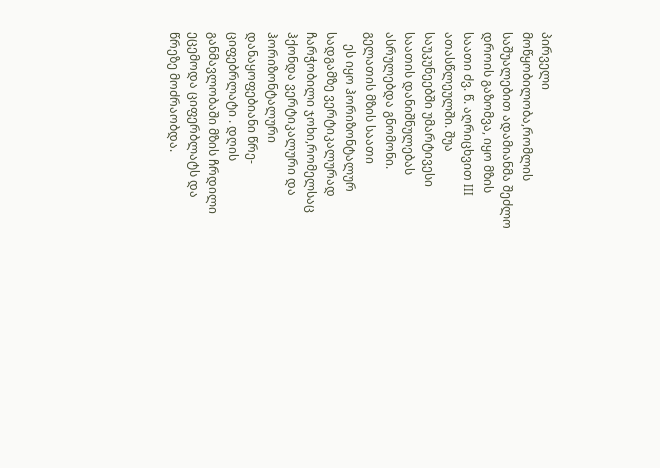პირველი მოწყობილობა,რომლის      საშუალებით ადამიანმა შეძლო დროის გაზომვა, იყო მზის საათი ძვ. წ. აღრიცხვით III ათასწლეულში. შუა საუკუნეებში უმარტივესი საათის დანიშნულებას ასრულებდა გნომონი.
გელათის მზის საათი
    ეს იყო ჰორიზონტალურ სადგამზე ვერტიკალურად ჩარჭობილი ჯოხი,რომელსაც ჰქონდა ვერტიკალური და ჰორიზონტალური დანაყოფებიანი წრე-ციფებრლატი . დღის განმავლობაში მზის ჩრდილი ეცემოდა ციფერბლატს და წრეზე მოძრაობდა.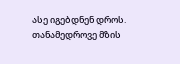ასე იგებდნენ დროს.
თანამედროვე მზის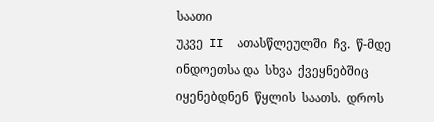საათი
უკვე  II  ათასწლეულში  ჩვ.  წ-მდე              ინდოეთსა და  სხვა  ქვეყნებშიც იყენებდნენ  წყლის  საათს.  დროს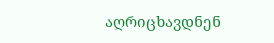აღრიცხავდნენ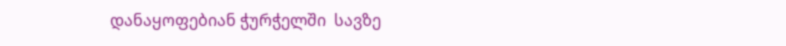დანაყოფებიან ჭურჭელში  სავზე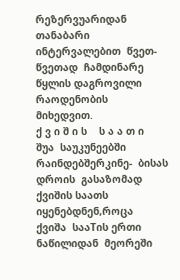რეზერვუარიდან თანაბარი  ინტერვალებით  წვეთ-წვეთად  ჩამდინარე  წყლის დაგროვილი  რაოდენობის  მიხედვით.
ქ ვ ი შ ი ს    ს ა ა თ ი    შუა  საუკუნეებში  რაინდებშერკინე-  ბისას  დროის  გასაზომად  ქვიშის საათს  იყენებდნენ,როცა  ქვიშა  სააTის ერთი  ნაწილიდან  მეორეში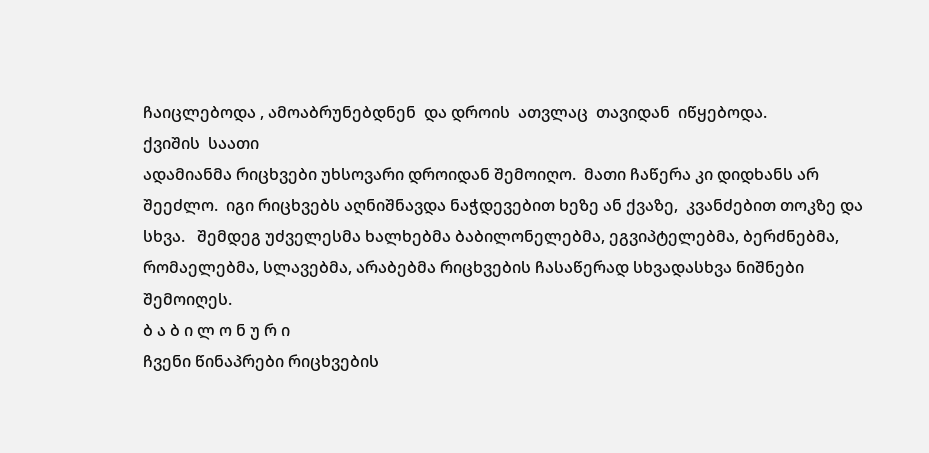ჩაიცლებოდა , ამოაბრუნებდნენ  და დროის  ათვლაც  თავიდან  იწყებოდა.
ქვიშის  საათი
ადამიანმა რიცხვები უხსოვარი დროიდან შემოიღო.  მათი ჩაწერა კი დიდხანს არ შეეძლო.  იგი რიცხვებს აღნიშნავდა ნაჭდევებით ხეზე ან ქვაზე,  კვანძებით თოკზე და სხვა.   შემდეგ უძველესმა ხალხებმა ბაბილონელებმა, ეგვიპტელებმა, ბერძნებმა, რომაელებმა, სლავებმა, არაბებმა რიცხვების ჩასაწერად სხვადასხვა ნიშნები შემოიღეს.
ბ ა ბ ი ლ ო ნ უ რ ი
ჩვენი წინაპრები რიცხვების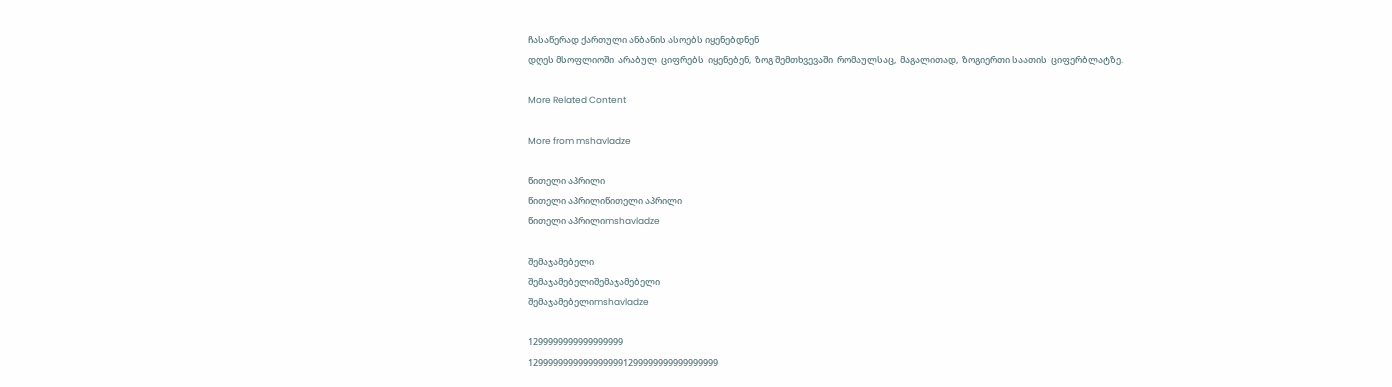ჩასაწერად ქართული ანბანის ასოებს იყენებდნენ
დღეს მსოფლიოში  არაბულ  ციფრებს  იყენებენ,  ზოგ შემთხვევაში  რომაულსაც,  მაგალითად,  ზოგიერთი საათის  ციფერბლატზე.

More Related Content

More from mshavladze

წითელი აპრილი
წითელი აპრილიწითელი აპრილი
წითელი აპრილიmshavladze

შემაჯამებელი
შემაჯამებელიშემაჯამებელი
შემაჯამებელიmshavladze

1299999999999999999
12999999999999999991299999999999999999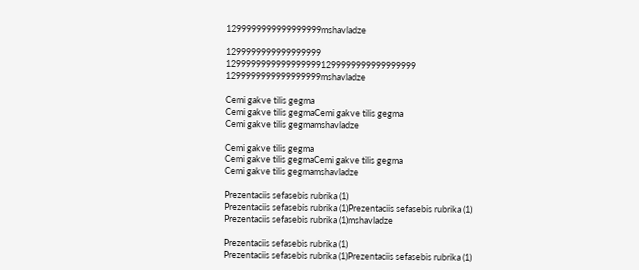1299999999999999999mshavladze

1299999999999999999
12999999999999999991299999999999999999
1299999999999999999mshavladze

Cemi gakve tilis gegma
Cemi gakve tilis gegmaCemi gakve tilis gegma
Cemi gakve tilis gegmamshavladze

Cemi gakve tilis gegma
Cemi gakve tilis gegmaCemi gakve tilis gegma
Cemi gakve tilis gegmamshavladze

Prezentaciis sefasebis rubrika (1)
Prezentaciis sefasebis rubrika (1)Prezentaciis sefasebis rubrika (1)
Prezentaciis sefasebis rubrika (1)mshavladze

Prezentaciis sefasebis rubrika (1)
Prezentaciis sefasebis rubrika (1)Prezentaciis sefasebis rubrika (1)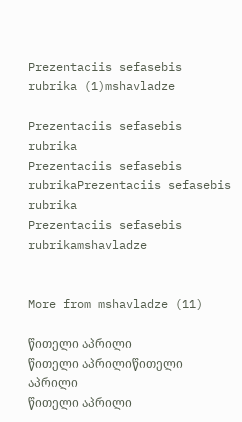Prezentaciis sefasebis rubrika (1)mshavladze

Prezentaciis sefasebis rubrika
Prezentaciis sefasebis rubrikaPrezentaciis sefasebis rubrika
Prezentaciis sefasebis rubrikamshavladze


More from mshavladze (11)

წითელი აპრილი
წითელი აპრილიწითელი აპრილი
წითელი აპრილი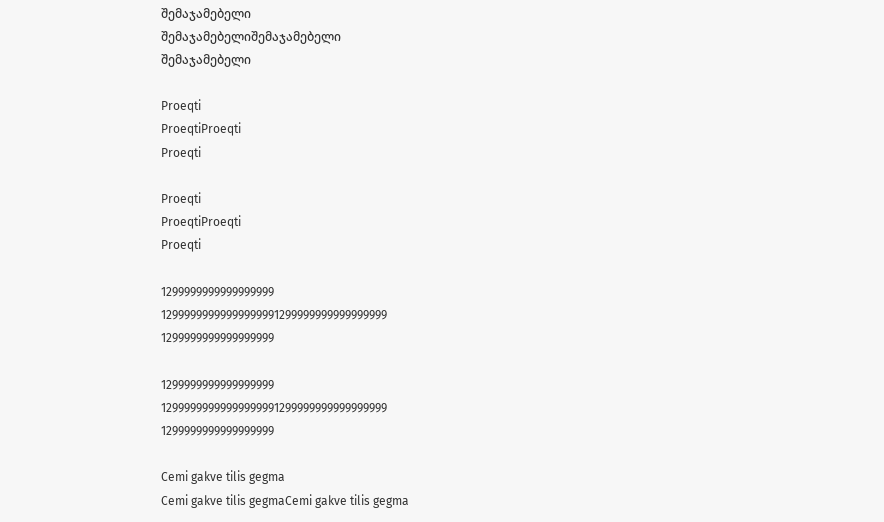შემაჯამებელი
შემაჯამებელიშემაჯამებელი
შემაჯამებელი

Proeqti
ProeqtiProeqti
Proeqti

Proeqti
ProeqtiProeqti
Proeqti

1299999999999999999
12999999999999999991299999999999999999
1299999999999999999

1299999999999999999
12999999999999999991299999999999999999
1299999999999999999

Cemi gakve tilis gegma
Cemi gakve tilis gegmaCemi gakve tilis gegma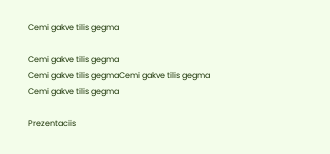Cemi gakve tilis gegma

Cemi gakve tilis gegma
Cemi gakve tilis gegmaCemi gakve tilis gegma
Cemi gakve tilis gegma

Prezentaciis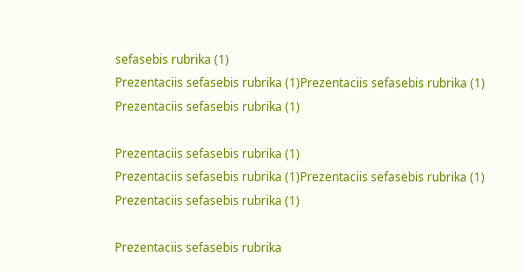sefasebis rubrika (1)
Prezentaciis sefasebis rubrika (1)Prezentaciis sefasebis rubrika (1)
Prezentaciis sefasebis rubrika (1)

Prezentaciis sefasebis rubrika (1)
Prezentaciis sefasebis rubrika (1)Prezentaciis sefasebis rubrika (1)
Prezentaciis sefasebis rubrika (1)

Prezentaciis sefasebis rubrika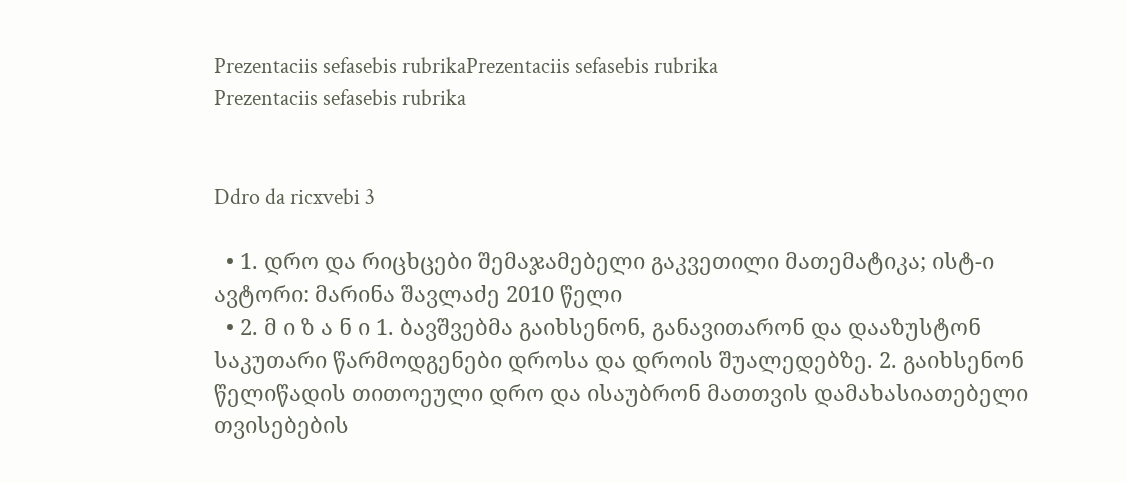Prezentaciis sefasebis rubrikaPrezentaciis sefasebis rubrika
Prezentaciis sefasebis rubrika


Ddro da ricxvebi 3

  • 1. დრო და რიცხცები შემაჯამებელი გაკვეთილი მათემატიკა; ისტ-ი ავტორი: მარინა შავლაძე 2010 წელი
  • 2. მ ი ზ ა ნ ი 1. ბავშვებმა გაიხსენონ, განავითარონ და დააზუსტონ საკუთარი წარმოდგენები დროსა და დროის შუალედებზე. 2. გაიხსენონ წელიწადის თითოეული დრო და ისაუბრონ მათთვის დამახასიათებელი თვისებების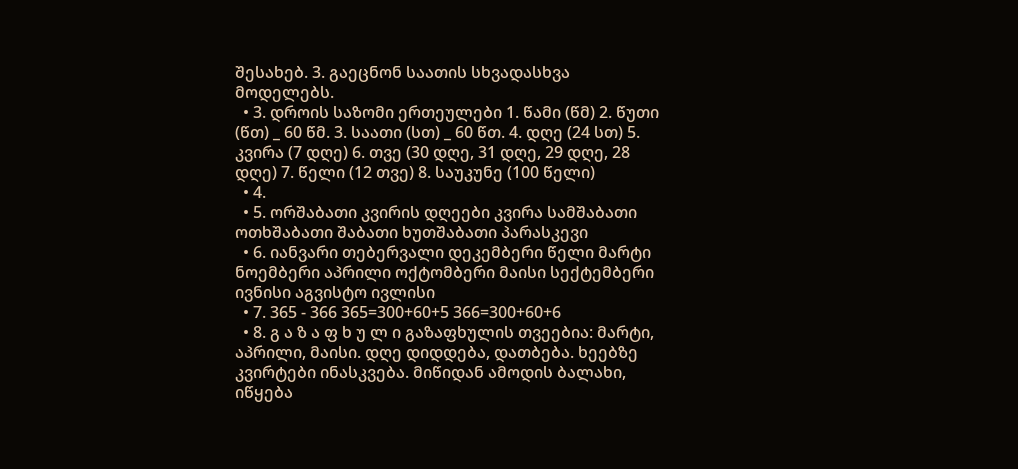შესახებ. 3. გაეცნონ საათის სხვადასხვა მოდელებს.
  • 3. დროის საზომი ერთეულები 1. წამი (წმ) 2. წუთი (წთ) _ 60 წმ. 3. საათი (სთ) _ 60 წთ. 4. დღე (24 სთ) 5. კვირა (7 დღე) 6. თვე (30 დღე, 31 დღე, 29 დღე, 28 დღე) 7. წელი (12 თვე) 8. საუკუნე (100 წელი)
  • 4.
  • 5. ორშაბათი კვირის დღეები კვირა სამშაბათი ოთხშაბათი შაბათი ხუთშაბათი პარასკევი
  • 6. იანვარი თებერვალი დეკემბერი წელი მარტი ნოემბერი აპრილი ოქტომბერი მაისი სექტემბერი ივნისი აგვისტო ივლისი
  • 7. 365 - 366 365=300+60+5 366=300+60+6
  • 8. გ ა ზ ა ფ ხ უ ლ ი გაზაფხულის თვეებია: მარტი, აპრილი, მაისი. დღე დიდდება, დათბება. ხეებზე კვირტები ინასკვება. მიწიდან ამოდის ბალახი, იწყება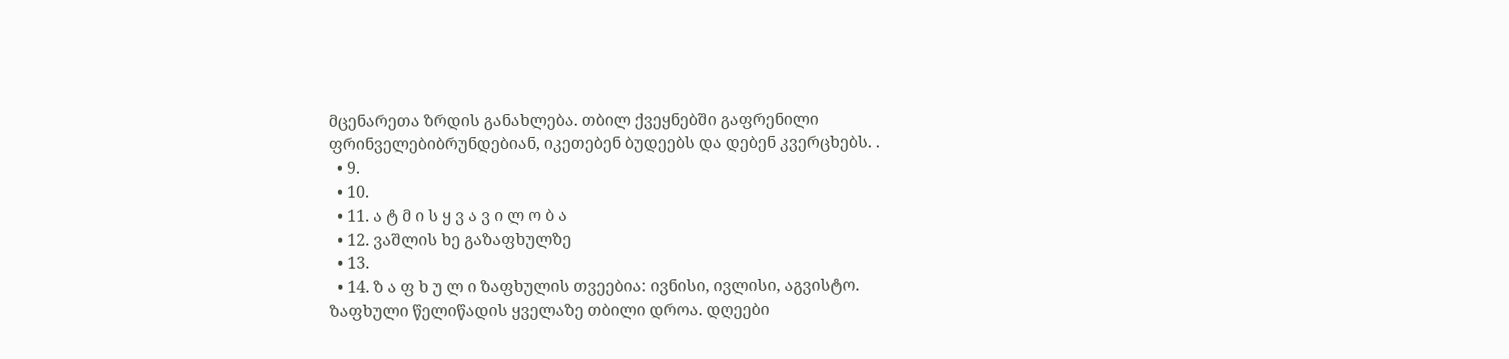მცენარეთა ზრდის განახლება. თბილ ქვეყნებში გაფრენილი ფრინველებიბრუნდებიან, იკეთებენ ბუდეებს და დებენ კვერცხებს. .
  • 9.
  • 10.
  • 11. ა ტ მ ი ს ყ ვ ა ვ ი ლ ო ბ ა
  • 12. ვაშლის ხე გაზაფხულზე
  • 13.
  • 14. ზ ა ფ ხ უ ლ ი ზაფხულის თვეებია: ივნისი, ივლისი, აგვისტო. ზაფხული წელიწადის ყველაზე თბილი დროა. დღეები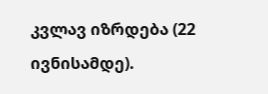კვლავ იზრდება (22 ივნისამდე).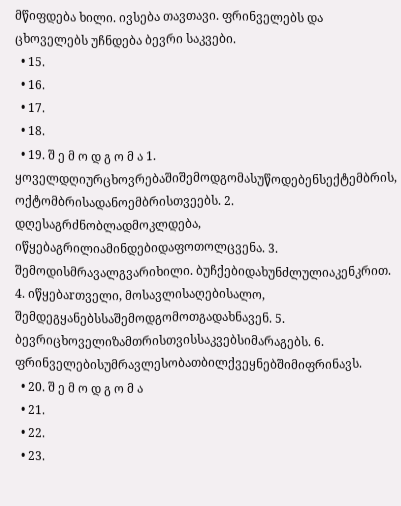მწიფდება ხილი. ივსება თავთავი. ფრინველებს და ცხოველებს უჩნდება ბევრი საკვები.
  • 15.
  • 16.
  • 17.
  • 18.
  • 19. შ ე მ ო დ გ ო მ ა 1. ყოველდღიურცხოვრებაშიშემოდგომასუწოდებენსექტემბრის, ოქტომბრისადანოემბრისთვეებს. 2. დღესაგრძნობლადმოკლდება, იწყებაგრილიამინდებიდაფოთოლცვენა. 3. შემოდისმრავალგვარიხილი. ბუჩქებიდახუნძლულიაკენკრით. 4. იწყებაrთველი, მოსავლისაღებისალო, შემდეგყანებსსაშემოდგომოთგადახნავენ. 5. ბევრიცხოველიზამთრისთვისსაკვებსიმარაგებს. 6. ფრინველებისუმრავლესობათბილქვეყნებშიმიფრინავს.
  • 20. შ ე მ ო დ გ ო მ ა
  • 21.
  • 22.
  • 23.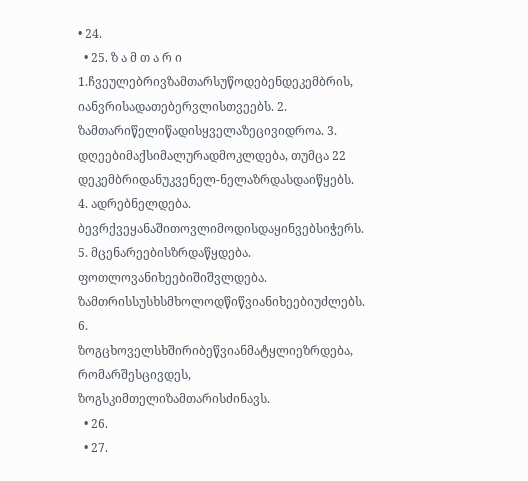• 24.
  • 25. ზ ა მ თ ა რ ი 1.ჩვეულებრივზამთარსუწოდებენდეკემბრის, იანვრისადათებერვლისთვეებს. 2. ზამთარიწელიწადისყველაზეცივიდროა. 3. დღეებიმაქსიმალურადმოკლდება, თუმცა 22 დეკემბრიდანუკვენელ-ნელაზრდასდაიწყებს. 4. ადრებნელდება. ბევრქვეყანაშითოვლიმოდისდაყინვებსიჭერს. 5. მცენარეებისზრდაწყდება. ფოთლოვანიხეებიშიშვლდება. ზამთრისსუსხსმხოლოდწიწვიანიხეებიუძლებს. 6. ზოგცხოველსხშირიბეწვიანმატყლიეზრდება, რომარშესცივდეს, ზოგსკიმთელიზამთარისძინავს.
  • 26.
  • 27.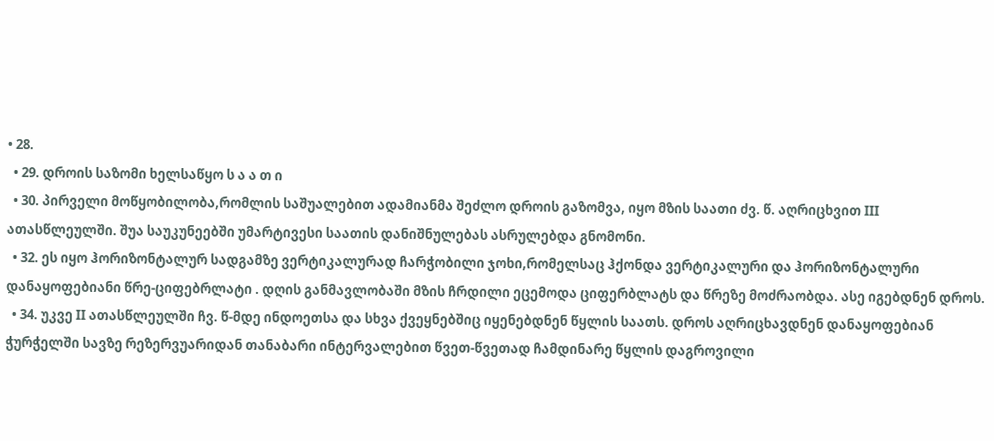• 28.
  • 29. დროის საზომი ხელსაწყო ს ა ა თ ი
  • 30. პირველი მოწყობილობა,რომლის საშუალებით ადამიანმა შეძლო დროის გაზომვა, იყო მზის საათი ძვ. წ. აღრიცხვით III ათასწლეულში. შუა საუკუნეებში უმარტივესი საათის დანიშნულებას ასრულებდა გნომონი.
  • 32. ეს იყო ჰორიზონტალურ სადგამზე ვერტიკალურად ჩარჭობილი ჯოხი,რომელსაც ჰქონდა ვერტიკალური და ჰორიზონტალური დანაყოფებიანი წრე-ციფებრლატი . დღის განმავლობაში მზის ჩრდილი ეცემოდა ციფერბლატს და წრეზე მოძრაობდა. ასე იგებდნენ დროს.
  • 34. უკვე II ათასწლეულში ჩვ. წ-მდე ინდოეთსა და სხვა ქვეყნებშიც იყენებდნენ წყლის საათს. დროს აღრიცხავდნენ დანაყოფებიან ჭურჭელში სავზე რეზერვუარიდან თანაბარი ინტერვალებით წვეთ-წვეთად ჩამდინარე წყლის დაგროვილი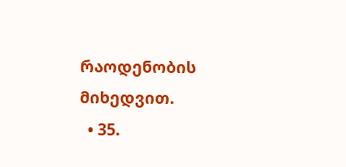რაოდენობის მიხედვით.
  • 35.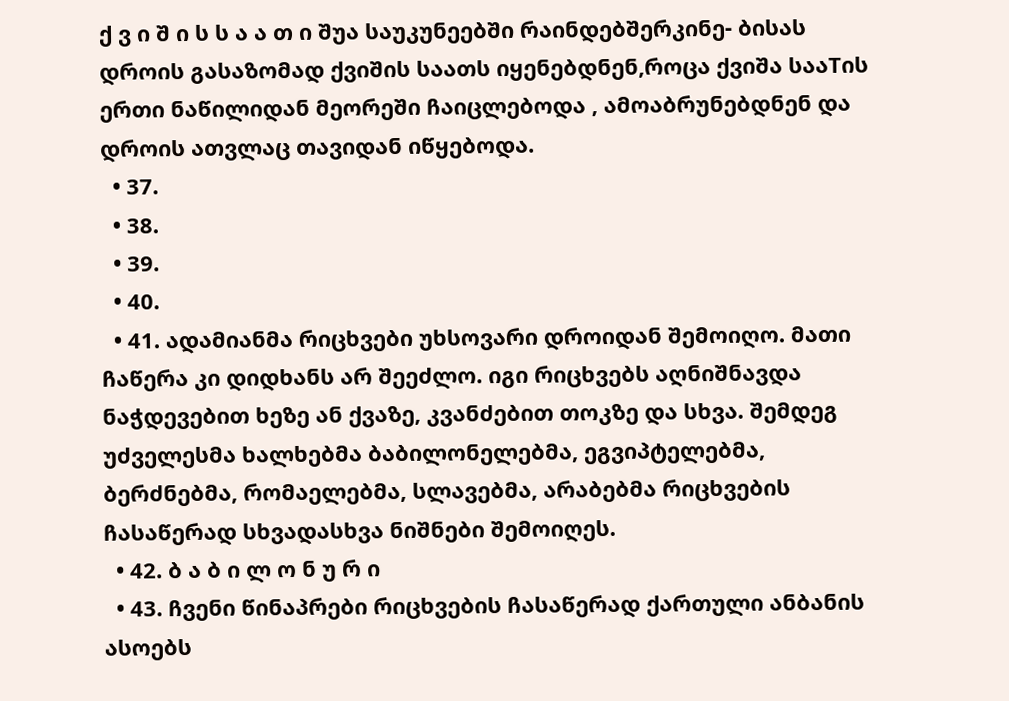ქ ვ ი შ ი ს ს ა ა თ ი შუა საუკუნეებში რაინდებშერკინე- ბისას დროის გასაზომად ქვიშის საათს იყენებდნენ,როცა ქვიშა სააTის ერთი ნაწილიდან მეორეში ჩაიცლებოდა , ამოაბრუნებდნენ და დროის ათვლაც თავიდან იწყებოდა.
  • 37.
  • 38.
  • 39.
  • 40.
  • 41. ადამიანმა რიცხვები უხსოვარი დროიდან შემოიღო. მათი ჩაწერა კი დიდხანს არ შეეძლო. იგი რიცხვებს აღნიშნავდა ნაჭდევებით ხეზე ან ქვაზე, კვანძებით თოკზე და სხვა. შემდეგ უძველესმა ხალხებმა ბაბილონელებმა, ეგვიპტელებმა, ბერძნებმა, რომაელებმა, სლავებმა, არაბებმა რიცხვების ჩასაწერად სხვადასხვა ნიშნები შემოიღეს.
  • 42. ბ ა ბ ი ლ ო ნ უ რ ი
  • 43. ჩვენი წინაპრები რიცხვების ჩასაწერად ქართული ანბანის ასოებს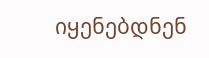იყენებდნენ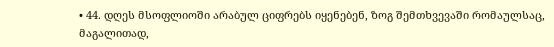• 44. დღეს მსოფლიოში არაბულ ციფრებს იყენებენ, ზოგ შემთხვევაში რომაულსაც, მაგალითად,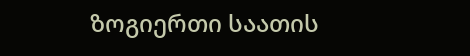ზოგიერთი საათის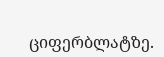ციფერბლატზე.